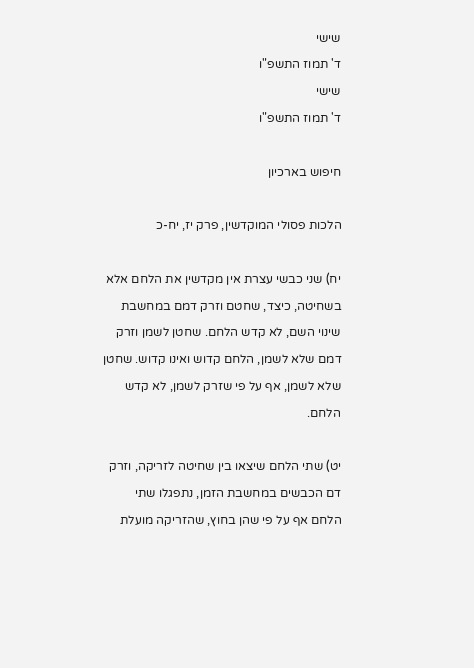שישי
ד' תמוז התשפ"ו
שישי
ד' תמוז התשפ"ו

חיפוש בארכיון

הלכות פסולי המוקדשין, פרק יז, יח-כ

יח) שני כבשי עצרת אין מקדשין את הלחם אלא בשחיטה, כיצד, שחטם וזרק דמם במחשבת שינוי השם, לא קדש הלחם. שחטן לשמן וזרק דמם שלא לשמן, הלחם קדוש ואינו קדוש. שחטן שלא לשמן, אף על פי שזרק לשמן, לא קדש הלחם.

יט) שתי הלחם שיצאו בין שחיטה לזריקה, וזרק דם הכבשים במחשבת הזמן, נתפגלו שתי הלחם אף על פי שהן בחוץ, שהזריקה מועלת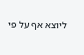ליוצא אף על פי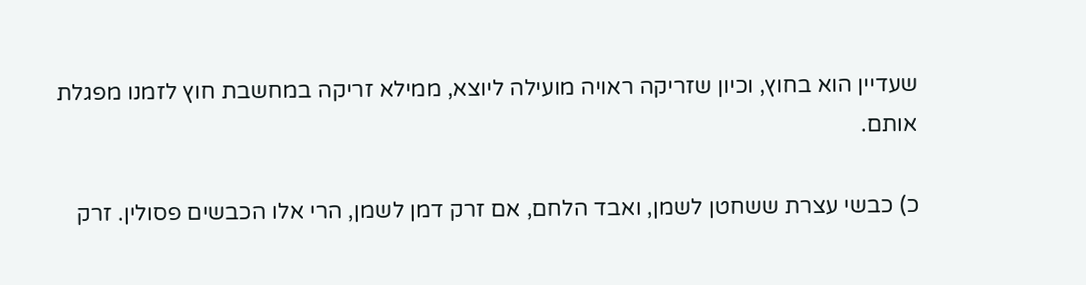שעדיין הוא בחוץ, וכיון שזריקה ראויה מועילה ליוצא, ממילא זריקה במחשבת חוץ לזמנו מפגלת אותם.

כ) כבשי עצרת ששחטן לשמן, ואבד הלחם, אם זרק דמן לשמן, הרי אלו הכבשים פסולין. זרק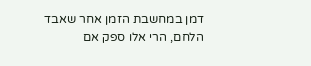דמן במחשבת הזמן אחר שאבד הלחם, הרי אלו ספק אם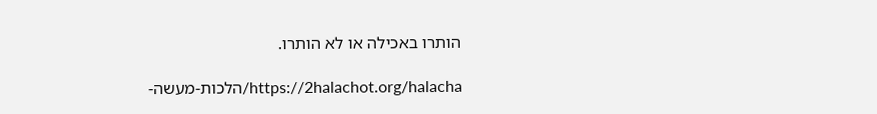הותרו באכילה או לא הותרו.

https://2halachot.org/halacha/הלכות-מעשה-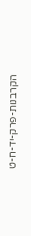הקרבנות-פרק-יד-ח-ט